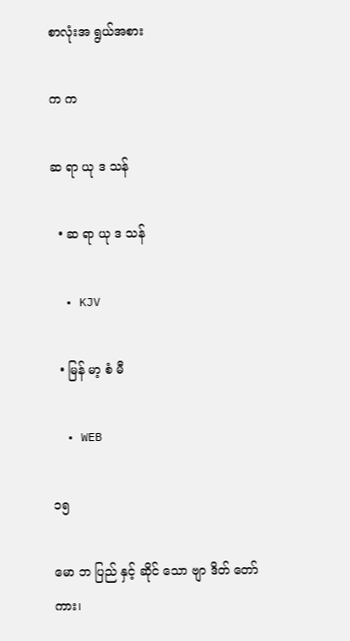စာလုံးအ ရွယ်အစား

က က

ဆ ရာ ယု ဒ သန်

  • ဆ ရာ ယု ဒ သန်

  • KJV

  • မြန် မာ့ စံ မီ

  • WEB

၁၅

မော ဘ ပြည် နှင့် ဆိုင် သော ဗျာ ဒိတ် တော် ကား၊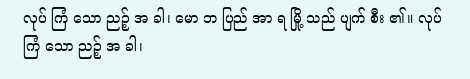လုပ် ကြံ သော ညဉ့် အ ခါ၊ မော ဘ ပြည် အာ ရ မြို့ သည် ပျက် စီး ၏။ လုပ် ကြံ သော ညဉ့် အ ခါ၊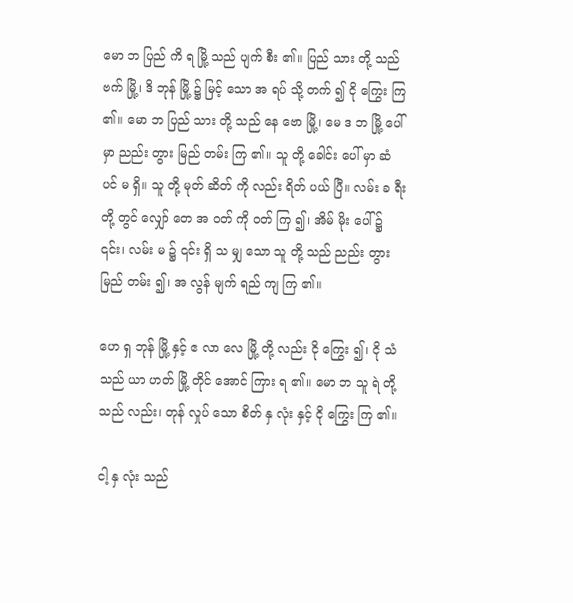မော ဘ ပြည် ကိ ရ မြို့ သည် ပျက် စီး ၏။ ပြည် သား တို့ သည် ဗက် မြို့၊ ဒိ ဘုန် မြို့ ၌ မြင့် သော အ ရပ် သို့ တက် ၍ ငို ကြွေး ကြ ၏။ မော ဘ ပြည် သား တို့ သည် နေ ဗော မြို့၊ မေ ဒ ဘ မြို့ ပေါ် မှာ ညည်း တွား မြည် တမ်း ကြ ၏။ သူ တို့ ခေါင်း ပေါ် မှာ ဆံ ပင် မ ရှိ။ သူ တို့ မုတ် ဆိတ် ကို လည်း ရိတ် ပယ် ပြီ။ လမ်း ခ ရီး တို့ တွင် လျှော် တေ အ ဝတ် ကို ဝတ် ကြ ၍၊ အိမ် မိုး ပေါ် ၌ ၎င်း၊ လမ်း မ ၌ ၎င်း ရှိ သ မျှ သော သူ တို့ သည် ညည်း တွား မြည် တမ်း ၍၊ အ လွန် မျက် ရည် ကျ ကြ ၏။

ဟေ ရှ ဘုန် မြို့ နှင့် ဧ လာ လေ မြို့ တို့ လည်း ငို ကြွေး ၍၊ ငို သံ သည် ယာ ဟတ် မြို့ တိုင် အောင် ကြား ရ ၏။ မော ဘ သူ ရဲ တို့ သည် လည်း၊ တုန် လှုပ် သော စိတ် နှ လုံး နှင့် ငို ကြွေး ကြ ၏။

ငါ့ နှ လုံး သည်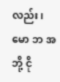လည်း၊ မော ဘ အ ဘို့ ငို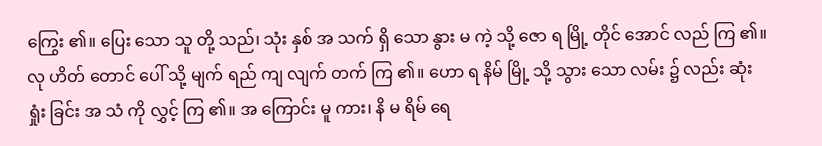ကြွေး ၏။ ပြေး သော သူ တို့ သည်၊ သုံး နှစ် အ သက် ရှိ သော နွား မ ကဲ့ သို့ ဇော ရ မြို့ တိုင် အောင် လည် ကြ ၏။ လု ဟိတ် တောင် ပေါ် သို့ မျက် ရည် ကျ လျက် တက် ကြ ၏။ ဟော ရ နိမ် မြို့ သို့ သွား သော လမ်း ၌ လည်း ဆုံး ရှုံး ခြင်း အ သံ ကို လွှင့် ကြ ၏။ အ ကြောင်း မူ ကား၊ နိ မ ရိမ် ရေ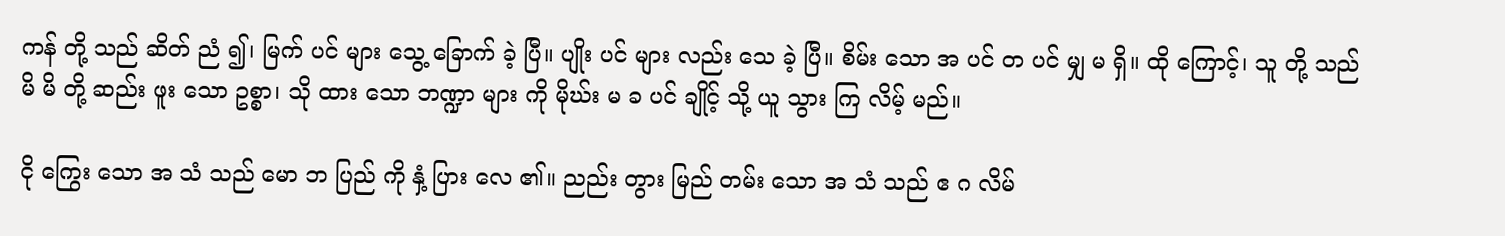ကန် တို့ သည် ဆိတ် ညံ ၍၊ မြက် ပင် များ သွေ့ ခြောက် ခဲ့ ပြီ။ ပျိုး ပင် များ လည်း သေ ခဲ့ ပြီ။ စိမ်း သော အ ပင် တ ပင် မျှ မ ရှိ။ ထို ကြောင့်၊ သူ တို့ သည် မိ မိ တို့ ဆည်း ဖူး သော ဥစ္စာ၊ သို ထား သော ဘဏ္ဍာ များ ကို မိုဃ်း မ ခ ပင် ချိုင့် သို့ ယူ သွား ကြ လိမ့် မည်။

ငို ကြွေး သော အ သံ သည် မော ဘ ပြည် ကို နှံ့ ပြား လေ ၏။ ညည်း တွား မြည် တမ်း သော အ သံ သည် ဧ ဂ လိမ်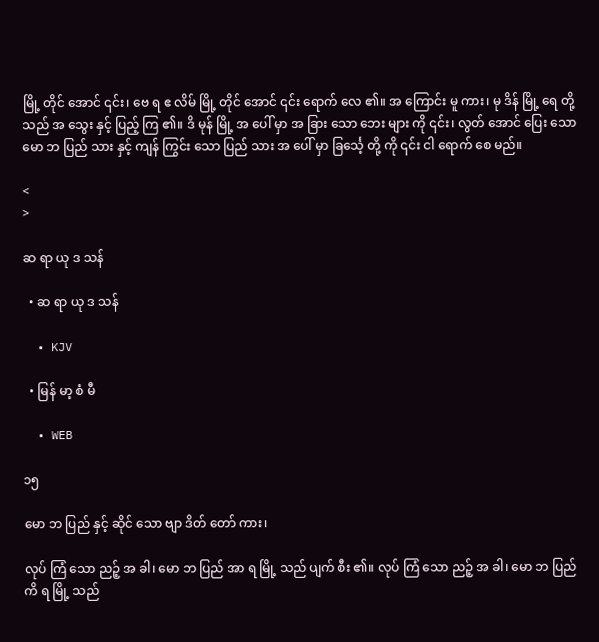မြို့ တိုင် အောင် ၎င်း၊ ဗေ ရ ဧ လိမ် မြို့ တိုင် အောင် ၎င်း ရောက် လေ ၏။ အ ကြောင်း မူ ကား၊ မု ဒိန် မြို့ ရေ တို့ သည် အ သွေး နှင့် ပြည့် ကြ ၏။ ဒိ မုန် မြို့ အ ပေါ် မှာ အ ခြား သော ဘေး များ ကို ၎င်း၊ လွတ် အောင် ပြေး သော မော ဘ ပြည် သား နှင့် ကျန် ကြွင်း သော ပြည် သား အ ပေါ် မှာ ခြင်္သေ့ တို့ ကို ၎င်း ငါ ရောက် စေ မည်။

<
>

ဆ ရာ ယု ဒ သန်

  • ဆ ရာ ယု ဒ သန်

  • KJV

  • မြန် မာ့ စံ မီ

  • WEB

၁၅

မော ဘ ပြည် နှင့် ဆိုင် သော ဗျာ ဒိတ် တော် ကား၊

လုပ် ကြံ သော ညဉ့် အ ခါ၊ မော ဘ ပြည် အာ ရ မြို့ သည် ပျက် စီး ၏။ လုပ် ကြံ သော ညဉ့် အ ခါ၊ မော ဘ ပြည် ကိ ရ မြို့ သည်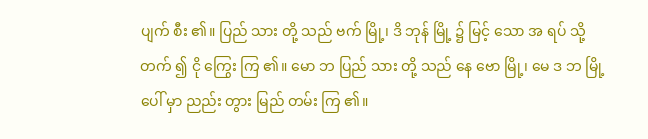ပျက် စီး ၏။ ပြည် သား တို့ သည် ဗက် မြို့၊ ဒိ ဘုန် မြို့ ၌ မြင့် သော အ ရပ် သို့ တက် ၍ ငို ကြွေး ကြ ၏။ မော ဘ ပြည် သား တို့ သည် နေ ဗော မြို့၊ မေ ဒ ဘ မြို့ ပေါ် မှာ ညည်း တွား မြည် တမ်း ကြ ၏။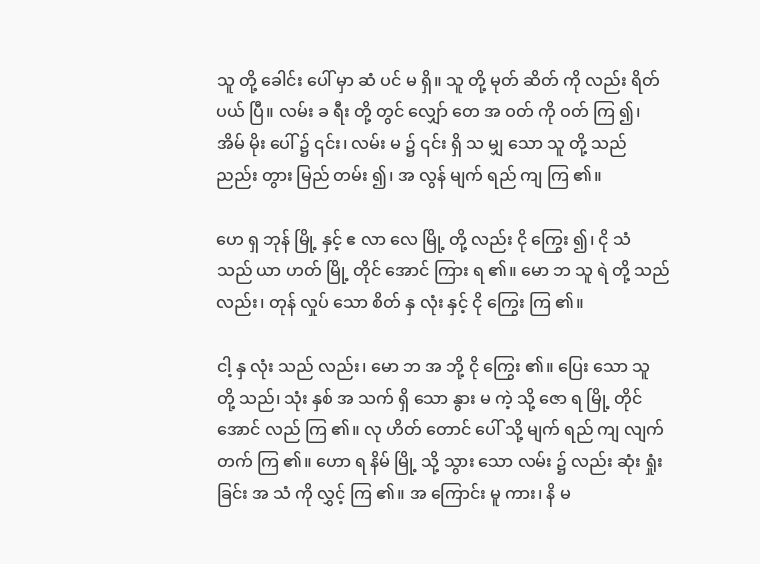သူ တို့ ခေါင်း ပေါ် မှာ ဆံ ပင် မ ရှိ။ သူ တို့ မုတ် ဆိတ် ကို လည်း ရိတ် ပယ် ပြီ။ လမ်း ခ ရီး တို့ တွင် လျှော် တေ အ ဝတ် ကို ဝတ် ကြ ၍၊ အိမ် မိုး ပေါ် ၌ ၎င်း၊ လမ်း မ ၌ ၎င်း ရှိ သ မျှ သော သူ တို့ သည် ညည်း တွား မြည် တမ်း ၍၊ အ လွန် မျက် ရည် ကျ ကြ ၏။

ဟေ ရှ ဘုန် မြို့ နှင့် ဧ လာ လေ မြို့ တို့ လည်း ငို ကြွေး ၍၊ ငို သံ သည် ယာ ဟတ် မြို့ တိုင် အောင် ကြား ရ ၏။ မော ဘ သူ ရဲ တို့ သည် လည်း၊ တုန် လှုပ် သော စိတ် နှ လုံး နှင့် ငို ကြွေး ကြ ၏။

ငါ့ နှ လုံး သည် လည်း၊ မော ဘ အ ဘို့ ငို ကြွေး ၏။ ပြေး သော သူ တို့ သည်၊ သုံး နှစ် အ သက် ရှိ သော နွား မ ကဲ့ သို့ ဇော ရ မြို့ တိုင် အောင် လည် ကြ ၏။ လု ဟိတ် တောင် ပေါ် သို့ မျက် ရည် ကျ လျက် တက် ကြ ၏။ ဟော ရ နိမ် မြို့ သို့ သွား သော လမ်း ၌ လည်း ဆုံး ရှုံး ခြင်း အ သံ ကို လွှင့် ကြ ၏။ အ ကြောင်း မူ ကား၊ နိ မ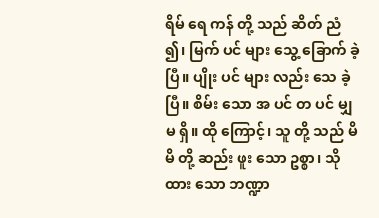ရိမ် ရေ ကန် တို့ သည် ဆိတ် ညံ ၍၊ မြက် ပင် များ သွေ့ ခြောက် ခဲ့ ပြီ။ ပျိုး ပင် များ လည်း သေ ခဲ့ ပြီ။ စိမ်း သော အ ပင် တ ပင် မျှ မ ရှိ။ ထို ကြောင့်၊ သူ တို့ သည် မိ မိ တို့ ဆည်း ဖူး သော ဥစ္စာ၊ သို ထား သော ဘဏ္ဍာ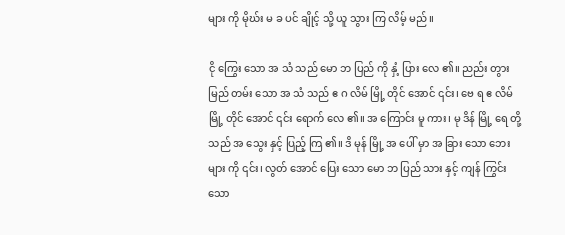များ ကို မိုဃ်း မ ခ ပင် ချိုင့် သို့ ယူ သွား ကြ လိမ့် မည်။

ငို ကြွေး သော အ သံ သည် မော ဘ ပြည် ကို နှံ့ ပြား လေ ၏။ ညည်း တွား မြည် တမ်း သော အ သံ သည် ဧ ဂ လိမ် မြို့ တိုင် အောင် ၎င်း၊ ဗေ ရ ဧ လိမ် မြို့ တိုင် အောင် ၎င်း ရောက် လေ ၏။ အ ကြောင်း မူ ကား၊ မု ဒိန် မြို့ ရေ တို့ သည် အ သွေး နှင့် ပြည့် ကြ ၏။ ဒိ မုန် မြို့ အ ပေါ် မှာ အ ခြား သော ဘေး များ ကို ၎င်း၊ လွတ် အောင် ပြေး သော မော ဘ ပြည် သား နှင့် ကျန် ကြွင်း သော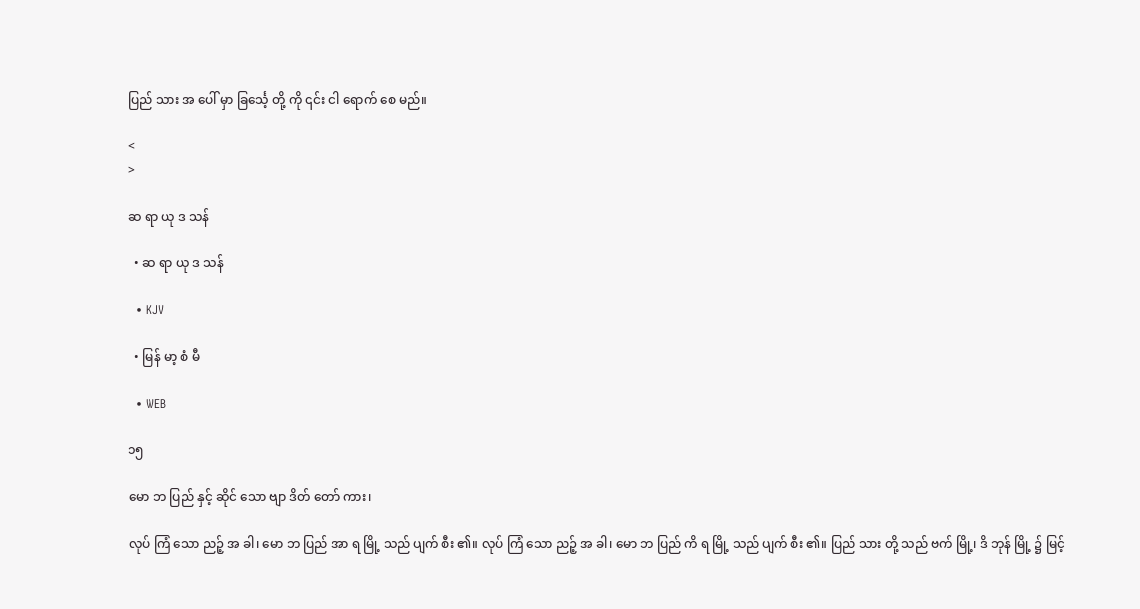ပြည် သား အ ပေါ် မှာ ခြင်္သေ့ တို့ ကို ၎င်း ငါ ရောက် စေ မည်။

<
>

ဆ ရာ ယု ဒ သန်

  • ဆ ရာ ယု ဒ သန်

  • KJV

  • မြန် မာ့ စံ မီ

  • WEB

၁၅

မော ဘ ပြည် နှင့် ဆိုင် သော ဗျာ ဒိတ် တော် ကား၊

လုပ် ကြံ သော ညဉ့် အ ခါ၊ မော ဘ ပြည် အာ ရ မြို့ သည် ပျက် စီး ၏။ လုပ် ကြံ သော ညဉ့် အ ခါ၊ မော ဘ ပြည် ကိ ရ မြို့ သည် ပျက် စီး ၏။ ပြည် သား တို့ သည် ဗက် မြို့၊ ဒိ ဘုန် မြို့ ၌ မြင့်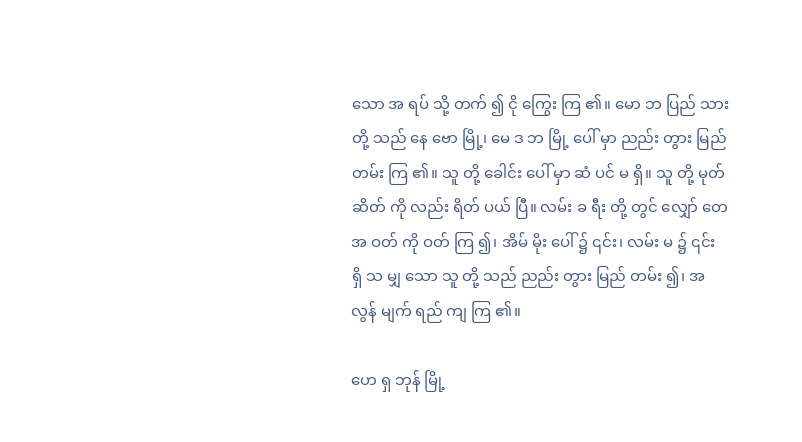သော အ ရပ် သို့ တက် ၍ ငို ကြွေး ကြ ၏။ မော ဘ ပြည် သား တို့ သည် နေ ဗော မြို့၊ မေ ဒ ဘ မြို့ ပေါ် မှာ ညည်း တွား မြည် တမ်း ကြ ၏။ သူ တို့ ခေါင်း ပေါ် မှာ ဆံ ပင် မ ရှိ။ သူ တို့ မုတ် ဆိတ် ကို လည်း ရိတ် ပယ် ပြီ။ လမ်း ခ ရီး တို့ တွင် လျှော် တေ အ ဝတ် ကို ဝတ် ကြ ၍၊ အိမ် မိုး ပေါ် ၌ ၎င်း၊ လမ်း မ ၌ ၎င်း ရှိ သ မျှ သော သူ တို့ သည် ညည်း တွား မြည် တမ်း ၍၊ အ လွန် မျက် ရည် ကျ ကြ ၏။

ဟေ ရှ ဘုန် မြို့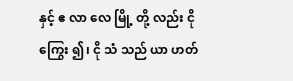နှင့် ဧ လာ လေ မြို့ တို့ လည်း ငို ကြွေး ၍၊ ငို သံ သည် ယာ ဟတ်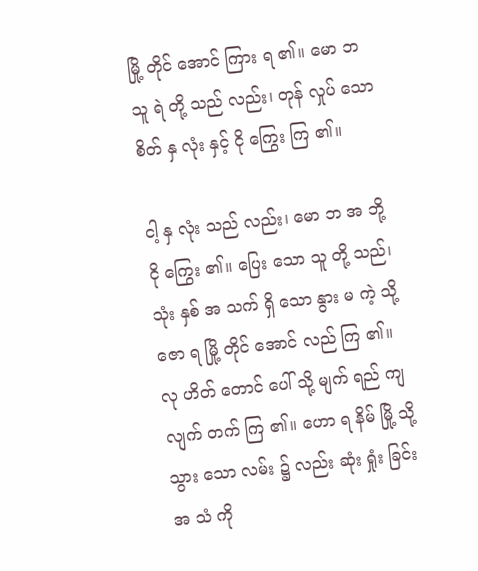မြို့ တိုင် အောင် ကြား ရ ၏။ မော ဘ သူ ရဲ တို့ သည် လည်း၊ တုန် လှုပ် သော စိတ် နှ လုံး နှင့် ငို ကြွေး ကြ ၏။

ငါ့ နှ လုံး သည် လည်း၊ မော ဘ အ ဘို့ ငို ကြွေး ၏။ ပြေး သော သူ တို့ သည်၊ သုံး နှစ် အ သက် ရှိ သော နွား မ ကဲ့ သို့ ဇော ရ မြို့ တိုင် အောင် လည် ကြ ၏။ လု ဟိတ် တောင် ပေါ် သို့ မျက် ရည် ကျ လျက် တက် ကြ ၏။ ဟော ရ နိမ် မြို့ သို့ သွား သော လမ်း ၌ လည်း ဆုံး ရှုံး ခြင်း အ သံ ကို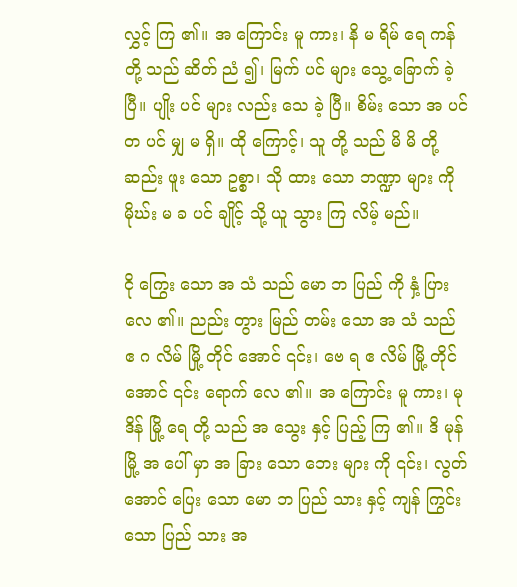လွှင့် ကြ ၏။ အ ကြောင်း မူ ကား၊ နိ မ ရိမ် ရေ ကန် တို့ သည် ဆိတ် ညံ ၍၊ မြက် ပင် များ သွေ့ ခြောက် ခဲ့ ပြီ။ ပျိုး ပင် များ လည်း သေ ခဲ့ ပြီ။ စိမ်း သော အ ပင် တ ပင် မျှ မ ရှိ။ ထို ကြောင့်၊ သူ တို့ သည် မိ မိ တို့ ဆည်း ဖူး သော ဥစ္စာ၊ သို ထား သော ဘဏ္ဍာ များ ကို မိုဃ်း မ ခ ပင် ချိုင့် သို့ ယူ သွား ကြ လိမ့် မည်။

ငို ကြွေး သော အ သံ သည် မော ဘ ပြည် ကို နှံ့ ပြား လေ ၏။ ညည်း တွား မြည် တမ်း သော အ သံ သည် ဧ ဂ လိမ် မြို့ တိုင် အောင် ၎င်း၊ ဗေ ရ ဧ လိမ် မြို့ တိုင် အောင် ၎င်း ရောက် လေ ၏။ အ ကြောင်း မူ ကား၊ မု ဒိန် မြို့ ရေ တို့ သည် အ သွေး နှင့် ပြည့် ကြ ၏။ ဒိ မုန် မြို့ အ ပေါ် မှာ အ ခြား သော ဘေး များ ကို ၎င်း၊ လွတ် အောင် ပြေး သော မော ဘ ပြည် သား နှင့် ကျန် ကြွင်း သော ပြည် သား အ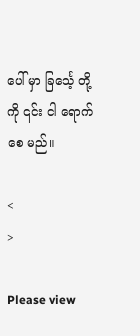ပေါ် မှာ ခြင်္သေ့ တို့ ကို ၎င်း ငါ ရောက် စေ မည်။

<
>

Please view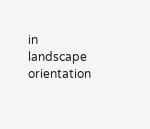in landscape orientation